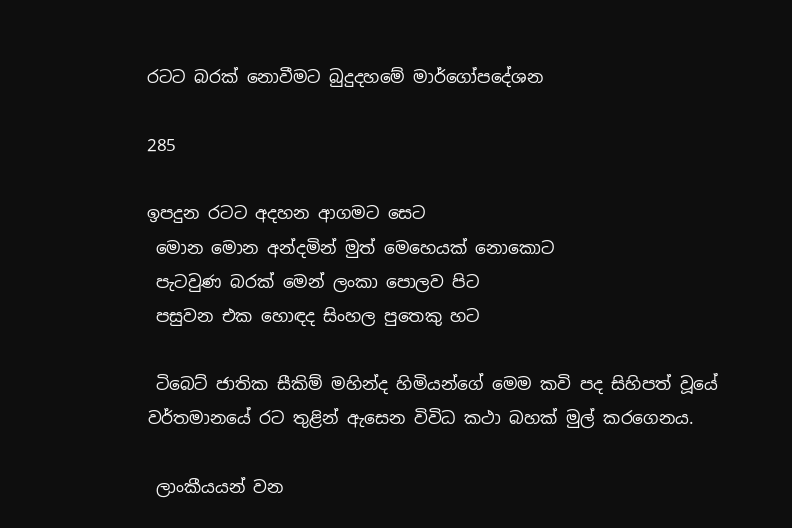රටට බරක් නොවීමට බුදුදහමේ මාර්ගෝපදේශන

285

ඉපදුන රටට අදහන ආගමට සෙට
 මොන මොන අන්දමින් මුත් මෙහෙයක් නොකොට
 පැටවුණ බරක් මෙන් ලංකා පොලව පිට
 පසුවන එක හොඳද සිංහල පුතෙකු හට

 ටිබෙට් ජාතික සීකිම් මහින්ද හිමියන්ගේ මෙම කවි පද සිහිපත් වූයේ වර්තමානයේ රට තුළින් ඇසෙන විවිධ කථා බහක් මුල් කරගෙනය.

 ලාංකීයයන් වන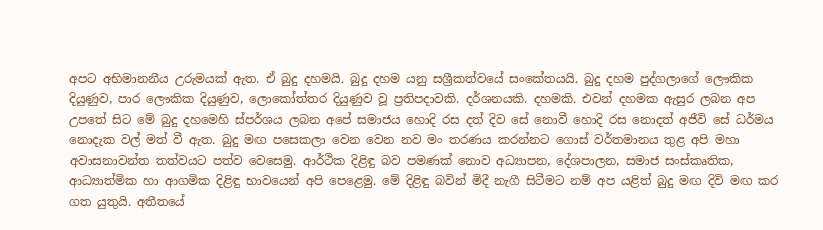අපට අභිමානනීය උරුමයක් ඇත. ඒ බුදු දහමයි. බුදු දහම යනු සශ්‍රීකත්වයේ සංකේතයයි. බුදු දහම පුද්ගලාගේ ලෞකික දියුණුව, පාර ලෞකික දියුණුව, ලොකෝත්තර දියුණුව වූ ප්‍රතිපදාවකි. දර්ශනයකි. දහමකි. එවන් දහමක ඇසුර ලබන අප උපතේ සිට මේ බුදු දහමෙහි ස්පර්ශය ලබන අපේ සමාජය හොදි රස දත් දිව සේ නොවී හොදි රස නොදත් අජීවි සේ ධර්මය නොදැක වල් මත් වී ඇත. බුදු මඟ පසෙකලා වෙන වෙන නව මං තරණය කරන්නට ගොස් වර්තමානය තුළ අපි මහා අවාසනාවන්ත තත්වයට පත්ව වෙසෙමු. ආර්ථික දිළිඳු බව පමණක් නොව අධ්‍යාපන, දේශපාලන, සමාජ සංස්කෘතික, ආධ්‍යාත්මික හා ආගමික දිළිඳු භාවයෙන් අපි පෙළෙමු. මේ දිළිඳු බවින් මිදී නැගී සිටීමට නම් අප යළිත් බුදු මඟ දිවි මඟ කර ගත යුතුයි. අතීතයේ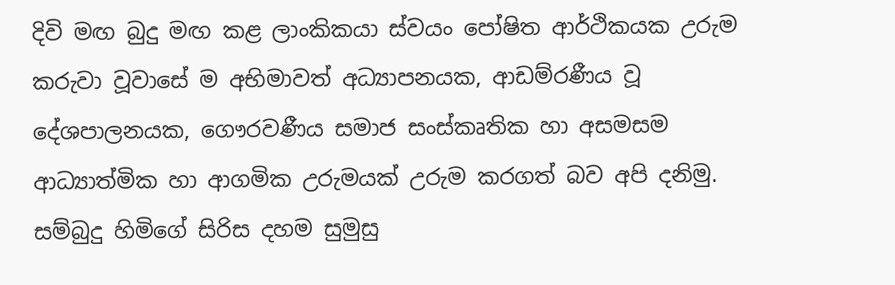දිවි මඟ බුදු මඟ කළ ලාංකිකයා ස්වයං පෝෂිත ආර්ථිකයක උරුම කරුවා වූවාසේ ම අභිමාවත් අධ්‍යාපනයක, ආඩම්රණීය වූ දේශපාලනයක, ගෞරවණීය සමාජ සංස්කෘතික හා අසමසම ආධ්‍යාත්මික හා ආගමික උරුමයක් උරුම කරගත් බව අපි දනිමු. සම්බුදු හිමිගේ සිරිස දහම සුමුසු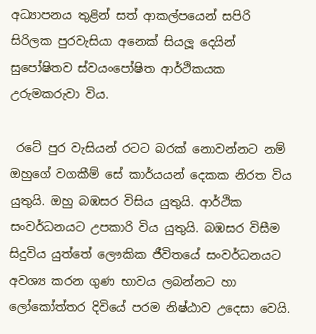අධ්‍යාපනය තුළින් සත් ආකල්පයෙන් සපිරි සිරිලක පුරවැසියා අනෙක් සියලූ දෙයින් සුපෝෂිතව ස්වයංපෝෂිත ආර්ථිකයක උරුමකරුවා විය.

 රටේ පුර වැසියන් රටට බරක් නොවන්නට නම් ඔහුගේ වගකීම් සේ කාර්යයන් දෙකක නිරත විය යුතුයි. ඔහු බඹසර විසිය යුතුයි. ආර්ථික සංවර්ධනයට උපකාරි විය යුතුයි. බඹසර විසීම සිදුවිය යුත්තේ ලෞකික ජීවිතයේ සංවර්ධනයට අවශ්‍ය කරන ගුණ භාවය ලබන්නට හා ලෝකෝත්තර දිවියේ පරම නිෂ්ඨාව උදෙසා වෙයි.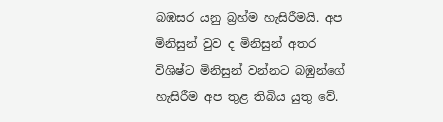බඹසර යනු බ්‍රහ්ම හැසිරීමයි. අප මිනිසුන් වුව ද මිනිසුන් අතර විශිෂ්ට මිනිසුන් වන්නට බඹුන්ගේ හැසිරීම අප තුළ තිබිය යුතු වේ.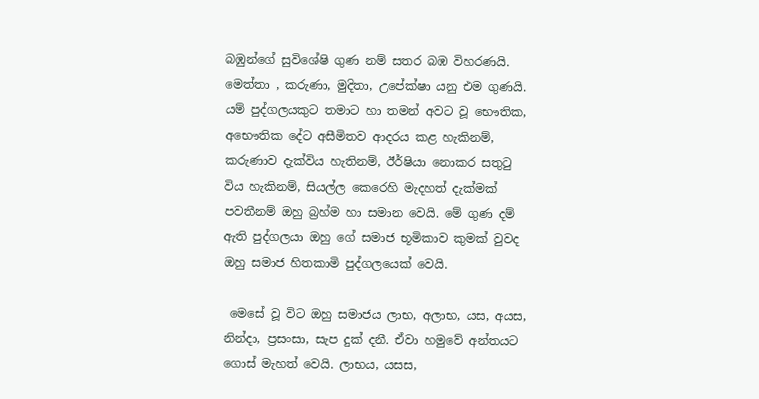බඹුන්ගේ සුවිශේෂි ගුණ නම් සතර බඹ විහරණයි. මෙත්තා , කරුණා, මුදිතා, උපේක්ෂා යනු එම ගුණයි. යම් පුද්ගලයකුට තමාට හා තමන් අවට වූ භෞතික, අභෞතික දේට අසීමිතව ආදරය කළ හැකිනම්, කරුණාව දැක්විය හැතිනම්, ඊර්ෂියා නොකර සතුටු විය හැකිනම්, සියල්ල කෙරෙහි මැදහත් දැක්මක් පවතීනම් ඔහු බ්‍රහ්ම හා සමාන වෙයි. මේ ගුණ දම් ඇති පුද්ගලයා ඔහු ගේ සමාජ භූමිකාව කුමක් වුවද ඔහු සමාජ හිතකාමි පුද්ගලයෙක් වෙයි.

 මෙසේ වූ විට ඔහු සමාජය ලාභ, අලාභ, යස, අයස, නින්දා, ප්‍රසංසා, සැප දුක් දනී. ඒවා හමුවේ අන්තයට ගොස් මැහත් වෙයි. ලාභය, යසස,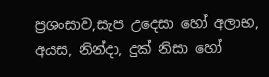ප්‍රශංසාව,සැප උදෙසා හෝ අලාභ, අයස, නින්දා, දුක් නිසා හෝ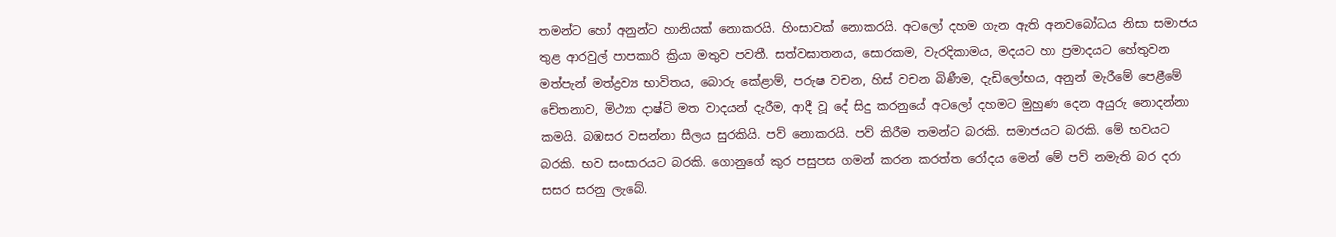තමන්ට හෝ අනුන්ට හානියක් නොකරයි. හිංසාවක් නොකරයි. අටලෝ දහම ගැන ඇති අනවබෝධය නිසා සමාජය තුළ ආරවුල් පාපකාරි ක්‍රියා මතුව පවතී. සත්වඝාතනය, සොරකම, වැරදිකාමය, මදයට හා ප්‍රමාදයට හේතුවන මත්පැන් මත්ද්‍රව්‍ය භාවිතය, බොරු කේළාම්, පරුෂ වචන, හිස් වචන බිණීම, දැඩිලෝභය, අනුන් මැරීමේ පෙළීමේ චේතනාව, මිථ්‍යා දාෂ්ටි මත වාදයන් දැරීම, ආදී වූ දේ සිදු කරනුයේ අටලෝ දහමට මුහුණ දෙන අයුරු නොදන්නා කමයි. බඹසර වසන්නා සීලය සුරකියි. පව් නොකරයි. පව් කිරීම තමන්ට බරකි. සමාජයට බරකි. මේ භවයට බරකි. භව සංසාරයට බරකි. ගොනුගේ කුර පසුපස ගමන් කරන කරත්ත රෝදය මෙන් මේ පව් නමැති බර දරා සසර සරනු ලැබේ.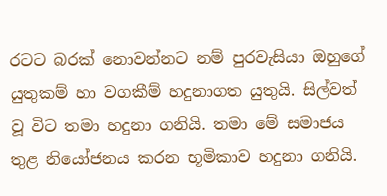රටට බරක් නොවන්නට නම් පුරවැසියා ඔහුගේ යුතුකම් හා වගකීම් හදුනාගත යුතුයි. සිල්වත් වූ විට තමා හදුනා ගනියි. තමා මේ සමාජය තුළ නියෝජනය කරන භූමිකාව හදුනා ගනියි.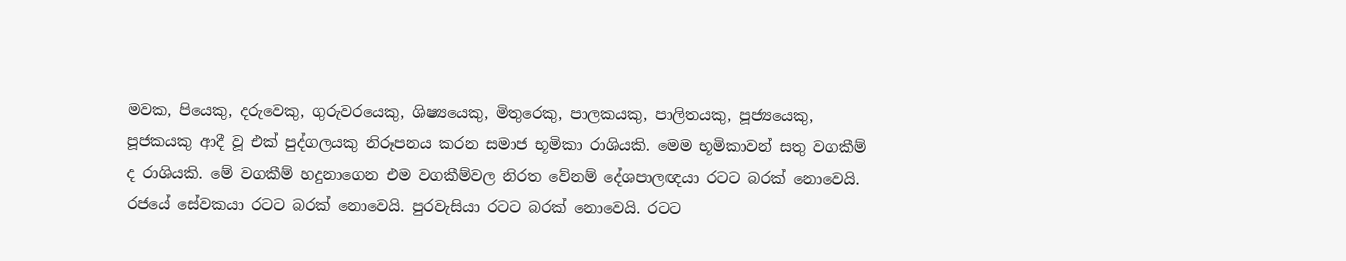මවක, පියෙකු, දරුවෙකු, ගුරුවරයෙකු, ශිෂ්‍යයෙකු, මිතුරෙකු, පාලකයකු, පාලිතයකු, පූජ්‍ය‍යෙකු, පූජකයකු ආදී වූ එක් පුද්ගලයකු නිරූපනය කරන සමාජ භූමිකා රාශියකි. මෙම භූමිකාවන් සතු වගකීම් ද රාශියකි. මේ වගකීම් හදුනාගෙන එම වගකීම්වල නිරත වේනම් දේශපාලඥයා රටට බරක් නොවෙයි. රජයේ සේවකයා රටට බරක් නොවෙයි. පුරවැසියා රටට බරක් නොවෙයි. රටට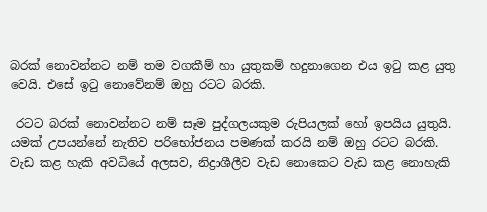බරක් නොවන්නට නම් තම වගකීම් හා යුතුකම් හදුනාගෙන එය ඉටු කළ යුතු වෙයි. එසේ ඉටු නොවේනම් ඔහු රටට බරකි.

 රටට බරක් නොවන්නට නම් සෑම පුද්ගලයකුම රුපියලක් හෝ ඉපයිය යුතුයි. යමක් උපයන්නේ නැතිව පරිභෝජනය පමණක් කරයි නම් ඔහු රටට බරකි. වැඩ කළ හැකි අවධියේ අලසව, නිද්‍රාශීලීව වැඩ නොකෙට වැඩ කළ නොහැකි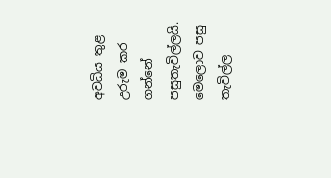අවධිය තුළ උරුම කර ගන්නේ පසුතැවිල්ලයි. මෙලොව පසු තැවිල්ල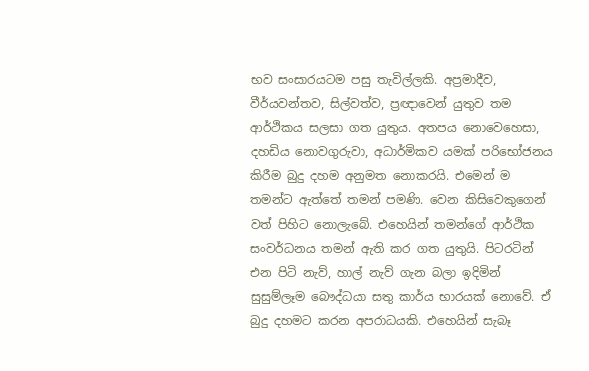භව සංසාරයටම පසු තැවිල්ලකි. අප්‍රමාදීව, වීර්යවන්තව, සිල්වත්ව, ප්‍රඥාවෙන් යුතුව තම ආර්ථිකය සලසා ගත යුතුය. අතපය නොවෙහෙසා, දහඩිය නොවගුරුවා, අධාර්මිකව යමක් පරිභෝජනය කිරීම බුදු දහම අනුමත නොකරයි. එමෙන් ම තමන්ට ඇත්තේ තමන් පමණි. වෙන කිසිවෙකුගෙන් වත් පිහිට නොලැබේ. එහෙයින් තමන්ගේ ආර්ථික සංවර්ධනය තමන් ඇති කර ගත යුතුයි. පිටරටින් එන පිටි නැව්, හාල් නැව් ගැන බලා ඉදිමින් සුසුම්ලෑම බෞද්ධයා සතු කාර්ය භාරයක් නොවේ. ඒ බුදු දහමට කරන අපරාධයකි. එහෙයින් සැබෑ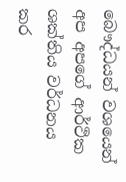බෞද්ධයන් වශයෙන් අප අපගේ ආර්ථික ශක්තිය වර්ධනය කර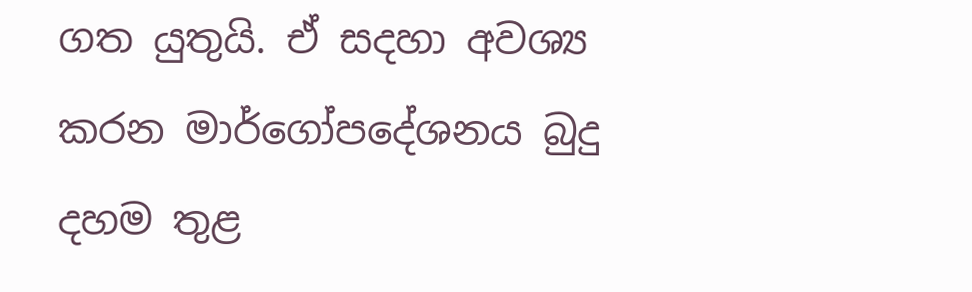ගත යුතුයි. ඒ සදහා අවශ්‍ය කරන මාර්ගෝපදේශනය බුදු දහම තුළ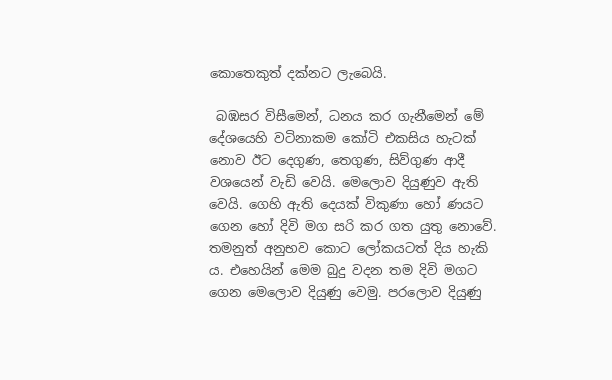කොතෙකුත් දක්නට ලැබෙයි.

 බඹසර විසීමෙන්, ධනය කර ගැනීමෙන් මේ දේශයෙහි වටිනාකම කෝටි එකසිය හැටක් නොව ඊට දෙගුණ, තෙගුණ, සිව්ගුණ ආදී වශයෙන් වැඩි වෙයි. මෙලොව දියුණුව ඇති වෙයි. ගෙහි ඇති දෙයක් විකුණා හෝ ණයට ගෙන හෝ දිවි මග සරි කර ගත යුතු නොවේ. තමනුත් අනුභව කොට ලෝකයටත් දිය හැකි ය. එහෙයින් මෙම බුදු වදන තම දිවි මගට ගෙන මෙලොව දියුණු වෙමු. පරලොව දියුණු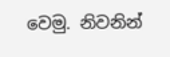වෙමු. නිවනින්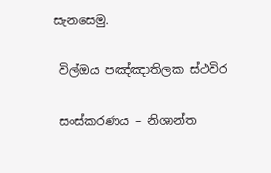සැනසෙමු.

 විල්ඔය පඤ්ඤාතිලක ස්ථවිර

 සංස්කරණය – නිශාන්ත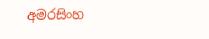අමරසිංහ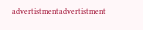advertistmentadvertistment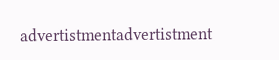advertistmentadvertistment